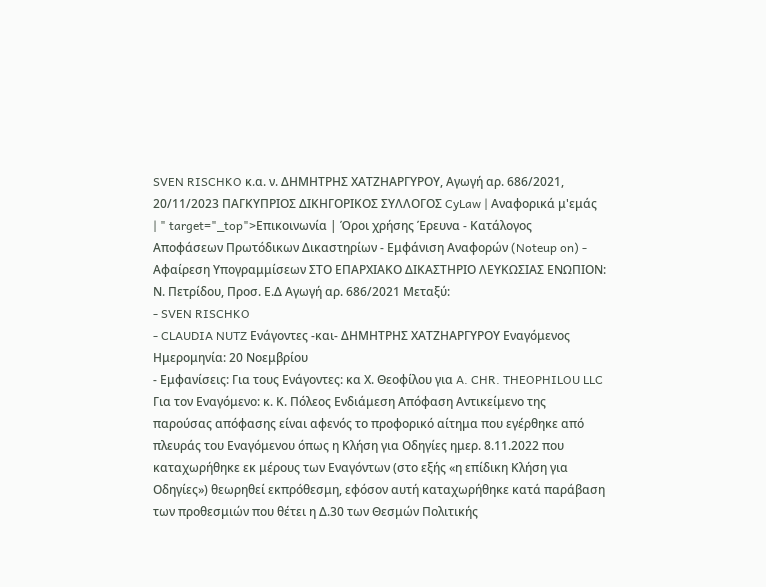SVEN RISCHKO κ.α. ν. ΔΗΜΗΤΡΗΣ ΧΑΤΖΗΑΡΓΥΡΟΥ, Αγωγή αρ. 686/2021, 20/11/2023 ΠΑΓΚΥΠΡΙΟΣ ΔΙΚΗΓΟΡΙΚΟΣ ΣΥΛΛΟΓΟΣ CyLaw | Αναφορικά μ'εμάς | " target="_top">Επικοινωνία | Όροι χρήσης Έρευνα - Κατάλογος Αποφάσεων Πρωτόδικων Δικαστηρίων - Εμφάνιση Αναφορών (Noteup on) - Αφαίρεση Υπογραμμίσεων ΣΤΟ ΕΠΑΡΧΙΑΚΟ ΔΙΚΑΣΤΗΡΙΟ ΛΕΥΚΩΣΙΑΣ ΕΝΩΠΙΟΝ: Ν. Πετρίδου, Προσ. Ε.Δ Αγωγή αρ. 686/2021 Μεταξύ:
- SVEN RISCHKO
- CLAUDIA NUTZ Ενάγοντες -και- ΔΗΜΗΤΡΗΣ ΧΑΤΖΗΑΡΓΥΡΟΥ Εναγόμενος Ημερομηνία: 20 Νοεμβρίου
- Εμφανίσεις: Για τους Ενάγοντες: κα Χ. Θεοφίλου για A. CHR. THEOPHILOU LLC Για τον Εναγόμενο: κ. Κ. Πόλεος Ενδιάμεση Απόφαση Αντικείμενο της παρούσας απόφασης είναι αφενός το προφορικό αίτημα που εγέρθηκε από πλευράς του Εναγόμενου όπως η Κλήση για Οδηγίες ημερ. 8.11.2022 που καταχωρήθηκε εκ μέρους των Εναγόντων (στο εξής «η επίδικη Κλήση για Οδηγίες») θεωρηθεί εκπρόθεσμη, εφόσον αυτή καταχωρήθηκε κατά παράβαση των προθεσμιών που θέτει η Δ.30 των Θεσμών Πολιτικής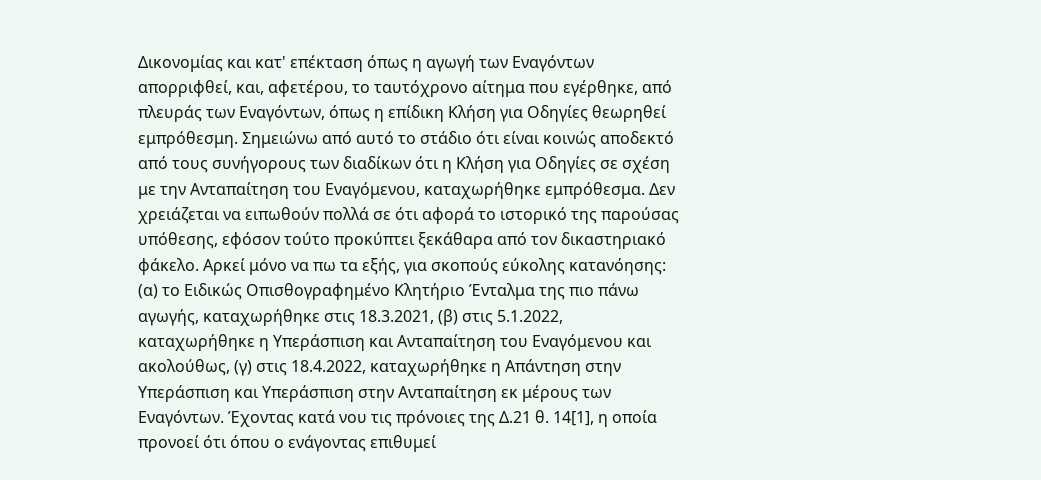Δικονομίας και κατ' επέκταση όπως η αγωγή των Εναγόντων απορριφθεί, και, αφετέρου, το ταυτόχρονο αίτημα που εγέρθηκε, από πλευράς των Εναγόντων, όπως η επίδικη Κλήση για Οδηγίες θεωρηθεί εμπρόθεσμη. Σημειώνω από αυτό το στάδιο ότι είναι κοινώς αποδεκτό από τους συνήγορους των διαδίκων ότι η Κλήση για Οδηγίες σε σχέση με την Ανταπαίτηση του Εναγόμενου, καταχωρήθηκε εμπρόθεσμα. Δεν χρειάζεται να ειπωθούν πολλά σε ότι αφορά το ιστορικό της παρούσας υπόθεσης, εφόσον τούτο προκύπτει ξεκάθαρα από τον δικαστηριακό φάκελο. Αρκεί μόνο να πω τα εξής, για σκοπούς εύκολης κατανόησης: (α) το Ειδικώς Οπισθογραφημένο Κλητήριο Ένταλμα της πιο πάνω αγωγής, καταχωρήθηκε στις 18.3.2021, (β) στις 5.1.2022, καταχωρήθηκε η Υπεράσπιση και Ανταπαίτηση του Εναγόμενου και ακολούθως, (γ) στις 18.4.2022, καταχωρήθηκε η Απάντηση στην Υπεράσπιση και Υπεράσπιση στην Ανταπαίτηση εκ μέρους των Εναγόντων. Έχοντας κατά νου τις πρόνοιες της Δ.21 θ. 14[1], η οποία προνοεί ότι όπου ο ενάγοντας επιθυμεί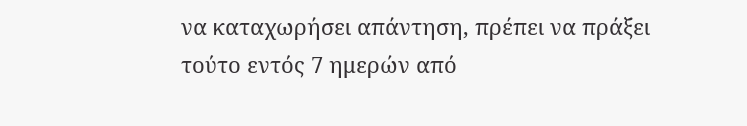να καταχωρήσει απάντηση, πρέπει να πράξει τούτο εντός 7 ημερών από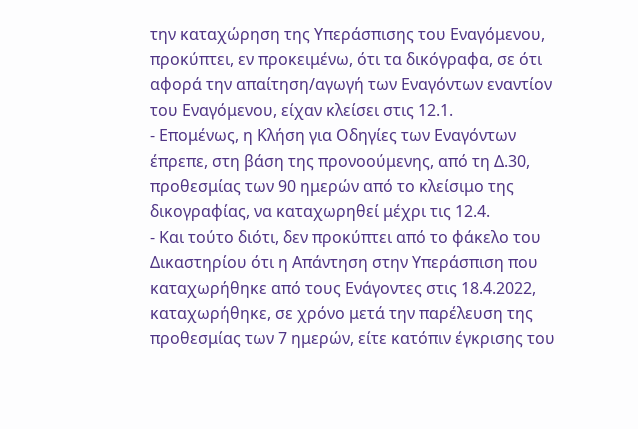την καταχώρηση της Υπεράσπισης του Εναγόμενου, προκύπτει, εν προκειμένω, ότι τα δικόγραφα, σε ότι αφορά την απαίτηση/αγωγή των Εναγόντων εναντίον του Εναγόμενου, είχαν κλείσει στις 12.1.
- Επομένως, η Κλήση για Οδηγίες των Εναγόντων έπρεπε, στη βάση της προνοούμενης, από τη Δ.30, προθεσμίας των 90 ημερών από το κλείσιμο της δικογραφίας, να καταχωρηθεί μέχρι τις 12.4.
- Και τούτο διότι, δεν προκύπτει από το φάκελο του Δικαστηρίου ότι η Απάντηση στην Υπεράσπιση που καταχωρήθηκε από τους Ενάγοντες στις 18.4.2022, καταχωρήθηκε, σε χρόνο μετά την παρέλευση της προθεσμίας των 7 ημερών, είτε κατόπιν έγκρισης του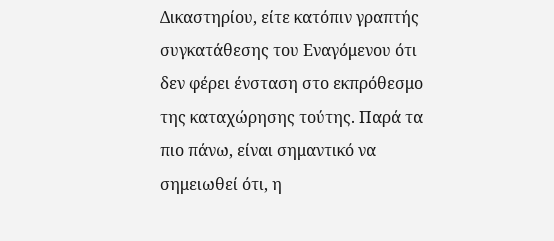Δικαστηρίου, είτε κατόπιν γραπτής συγκατάθεσης του Εναγόμενου ότι δεν φέρει ένσταση στο εκπρόθεσμο της καταχώρησης τούτης. Παρά τα πιο πάνω, είναι σημαντικό να σημειωθεί ότι, η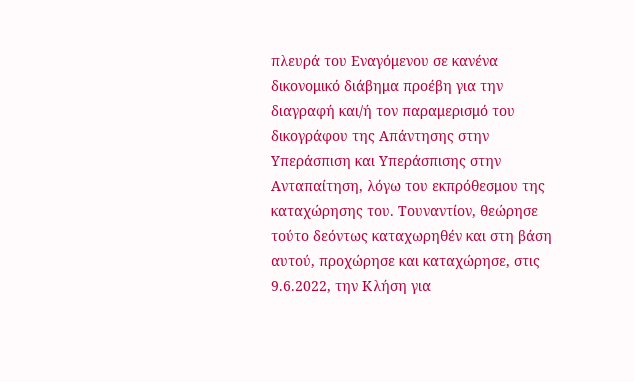πλευρά του Εναγόμενου σε κανένα δικονομικό διάβημα προέβη για την διαγραφή και/ή τον παραμερισμό του δικογράφου της Απάντησης στην Υπεράσπιση και Υπεράσπισης στην Ανταπαίτηση, λόγω του εκπρόθεσμου της καταχώρησης του. Τουναντίον, θεώρησε τούτο δεόντως καταχωρηθέν και στη βάση αυτού, προχώρησε και καταχώρησε, στις 9.6.2022, την Κλήση για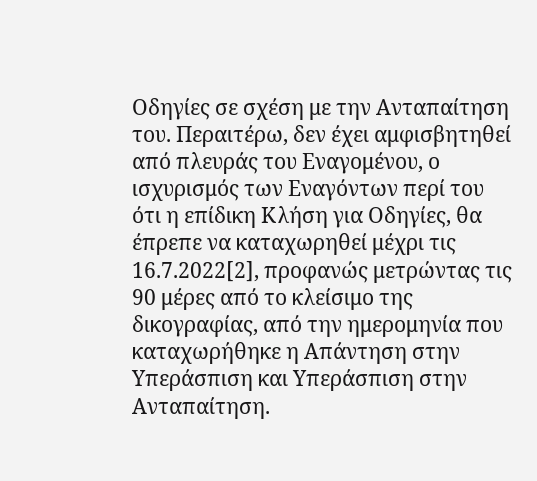Οδηγίες σε σχέση με την Ανταπαίτηση του. Περαιτέρω, δεν έχει αμφισβητηθεί από πλευράς του Εναγομένου, ο ισχυρισμός των Εναγόντων περί του ότι η επίδικη Κλήση για Οδηγίες, θα έπρεπε να καταχωρηθεί μέχρι τις 16.7.2022[2], προφανώς μετρώντας τις 90 μέρες από το κλείσιμο της δικογραφίας, από την ημερομηνία που καταχωρήθηκε η Απάντηση στην Υπεράσπιση και Υπεράσπιση στην Ανταπαίτηση.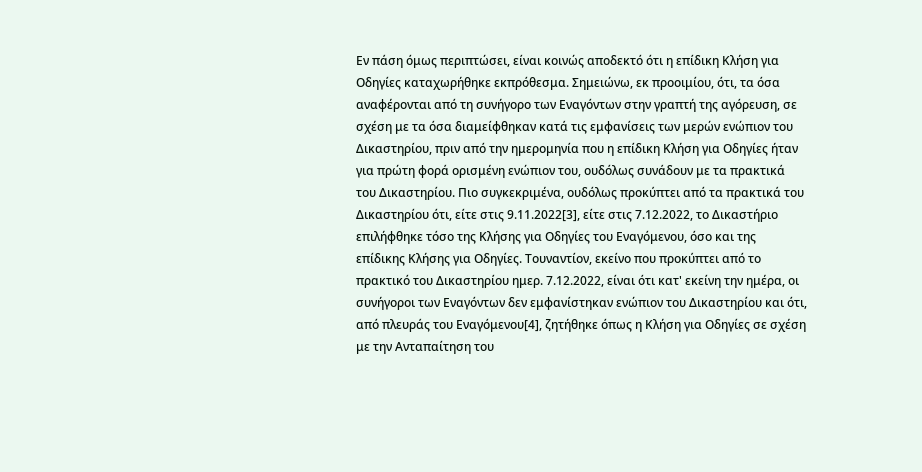Εν πάση όμως περιπτώσει, είναι κοινώς αποδεκτό ότι η επίδικη Κλήση για Οδηγίες καταχωρήθηκε εκπρόθεσμα. Σημειώνω, εκ προοιμίου, ότι, τα όσα αναφέρονται από τη συνήγορο των Εναγόντων στην γραπτή της αγόρευση, σε σχέση με τα όσα διαμείφθηκαν κατά τις εμφανίσεις των μερών ενώπιον του Δικαστηρίου, πριν από την ημερομηνία που η επίδικη Κλήση για Οδηγίες ήταν για πρώτη φορά ορισμένη ενώπιον του, ουδόλως συνάδουν με τα πρακτικά του Δικαστηρίου. Πιο συγκεκριμένα, ουδόλως προκύπτει από τα πρακτικά του Δικαστηρίου ότι, είτε στις 9.11.2022[3], είτε στις 7.12.2022, το Δικαστήριο επιλήφθηκε τόσο της Κλήσης για Οδηγίες του Εναγόμενου, όσο και της επίδικης Κλήσης για Οδηγίες. Τουναντίον, εκείνο που προκύπτει από το πρακτικό του Δικαστηρίου ημερ. 7.12.2022, είναι ότι κατ' εκείνη την ημέρα, οι συνήγοροι των Εναγόντων δεν εμφανίστηκαν ενώπιον του Δικαστηρίου και ότι, από πλευράς του Εναγόμενου[4], ζητήθηκε όπως η Κλήση για Οδηγίες σε σχέση με την Ανταπαίτηση του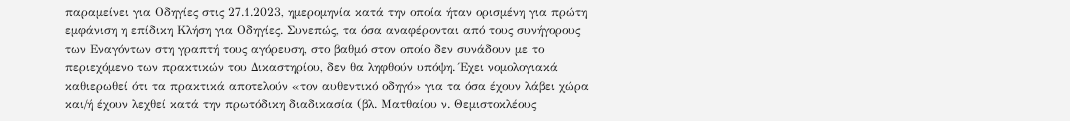παραμείνει για Οδηγίες στις 27.1.2023, ημερομηνία κατά την οποία ήταν ορισμένη για πρώτη εμφάνιση η επίδικη Κλήση για Οδηγίες. Συνεπώς, τα όσα αναφέρονται από τους συνήγορους των Εναγόντων στη γραπτή τους αγόρευση, στο βαθμό στον οποίο δεν συνάδουν με το περιεχόμενο των πρακτικών του Δικαστηρίου, δεν θα ληφθούν υπόψη. Έχει νομολογιακά καθιερωθεί ότι τα πρακτικά αποτελούν «τον αυθεντικό οδηγό» για τα όσα έχουν λάβει χώρα και/ή έχουν λεχθεί κατά την πρωτόδικη διαδικασία (βλ. Ματθαίου ν. Θεμιστοκλέους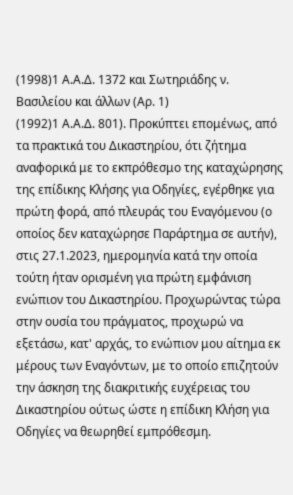(1998)1 Α.Α.Δ. 1372 και Σωτηριάδης ν. Βασιλείου και άλλων (Αρ. 1)
(1992)1 Α.Α.Δ. 801). Προκύπτει επομένως, από τα πρακτικά του Δικαστηρίου, ότι ζήτημα αναφορικά με το εκπρόθεσμο της καταχώρησης της επίδικης Κλήσης για Οδηγίες, εγέρθηκε για πρώτη φορά, από πλευράς του Εναγόμενου (ο οποίος δεν καταχώρησε Παράρτημα σε αυτήν), στις 27.1.2023, ημερομηνία κατά την οποία τούτη ήταν ορισμένη για πρώτη εμφάνιση ενώπιον του Δικαστηρίου. Προχωρώντας τώρα στην ουσία του πράγματος, προχωρώ να εξετάσω, κατ' αρχάς, το ενώπιον μου αίτημα εκ μέρους των Εναγόντων, με το οποίο επιζητούν την άσκηση της διακριτικής ευχέρειας του Δικαστηρίου ούτως ώστε η επίδικη Κλήση για Οδηγίες να θεωρηθεί εμπρόθεσμη.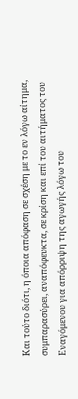Και τούτο διότι, η όποια απόφαση σε σχέση με το εν λόγω αίτημα, συμπαρασύρει, αναπόφευκτα, σε κρίση και επί του αιτήματος του Εναγόμενου για απόρριψη της αγωγής λόγω του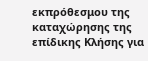εκπρόθεσμου της καταχώρησης της επίδικης Κλήσης για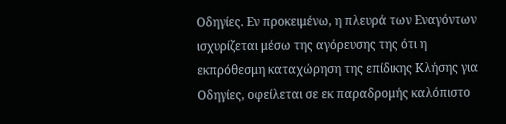Οδηγίες. Εν προκειμένω, η πλευρά των Εναγόντων ισχυρίζεται μέσω της αγόρευσης της ότι η εκπρόθεσμη καταχώρηση της επίδικης Κλήσης για Οδηγίες, οφείλεται σε εκ παραδρομής καλόπιστο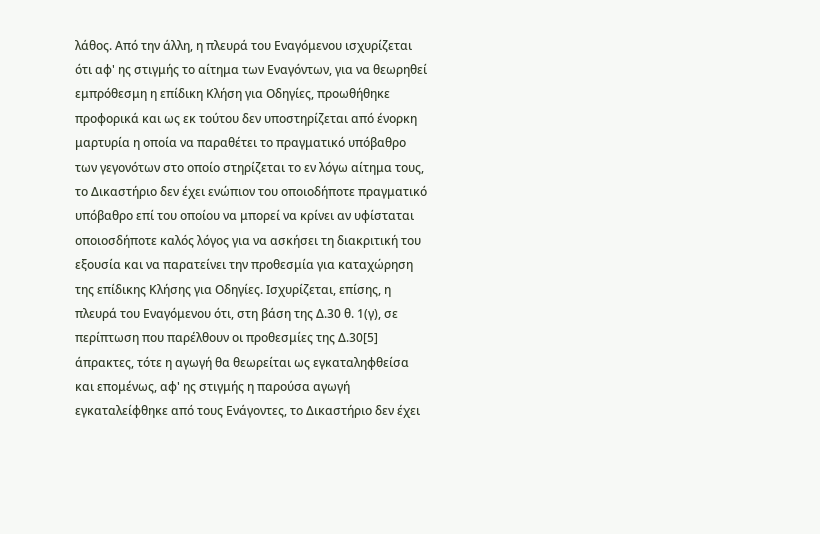λάθος. Από την άλλη, η πλευρά του Εναγόμενου ισχυρίζεται ότι αφ' ης στιγμής το αίτημα των Εναγόντων, για να θεωρηθεί εμπρόθεσμη η επίδικη Κλήση για Οδηγίες, προωθήθηκε προφορικά και ως εκ τούτου δεν υποστηρίζεται από ένορκη μαρτυρία η οποία να παραθέτει το πραγματικό υπόβαθρο των γεγονότων στο οποίο στηρίζεται το εν λόγω αίτημα τους, το Δικαστήριο δεν έχει ενώπιον του οποιοδήποτε πραγματικό υπόβαθρο επί του οποίου να μπορεί να κρίνει αν υφίσταται οποιοσδήποτε καλός λόγος για να ασκήσει τη διακριτική του εξουσία και να παρατείνει την προθεσμία για καταχώρηση της επίδικης Κλήσης για Οδηγίες. Ισχυρίζεται, επίσης, η πλευρά του Εναγόμενου ότι, στη βάση της Δ.30 θ. 1(γ), σε περίπτωση που παρέλθουν οι προθεσμίες της Δ.30[5] άπρακτες, τότε η αγωγή θα θεωρείται ως εγκαταληφθείσα και επομένως, αφ' ης στιγμής η παρούσα αγωγή εγκαταλείφθηκε από τους Ενάγοντες, το Δικαστήριο δεν έχει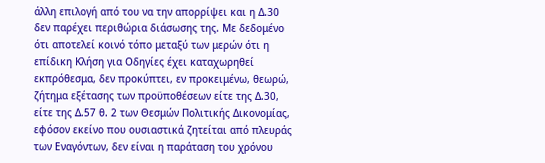άλλη επιλογή από του να την απορρίψει και η Δ.30 δεν παρέχει περιθώρια διάσωσης της. Με δεδομένο ότι αποτελεί κοινό τόπο μεταξύ των μερών ότι η επίδικη Κλήση για Οδηγίες έχει καταχωρηθεί εκπρόθεσμα, δεν προκύπτει, εν προκειμένω, θεωρώ, ζήτημα εξέτασης των προϋποθέσεων είτε της Δ.30, είτε της Δ.57 θ. 2 των Θεσμών Πολιτικής Δικονομίας, εφόσον εκείνο που ουσιαστικά ζητείται από πλευράς των Εναγόντων, δεν είναι η παράταση του χρόνου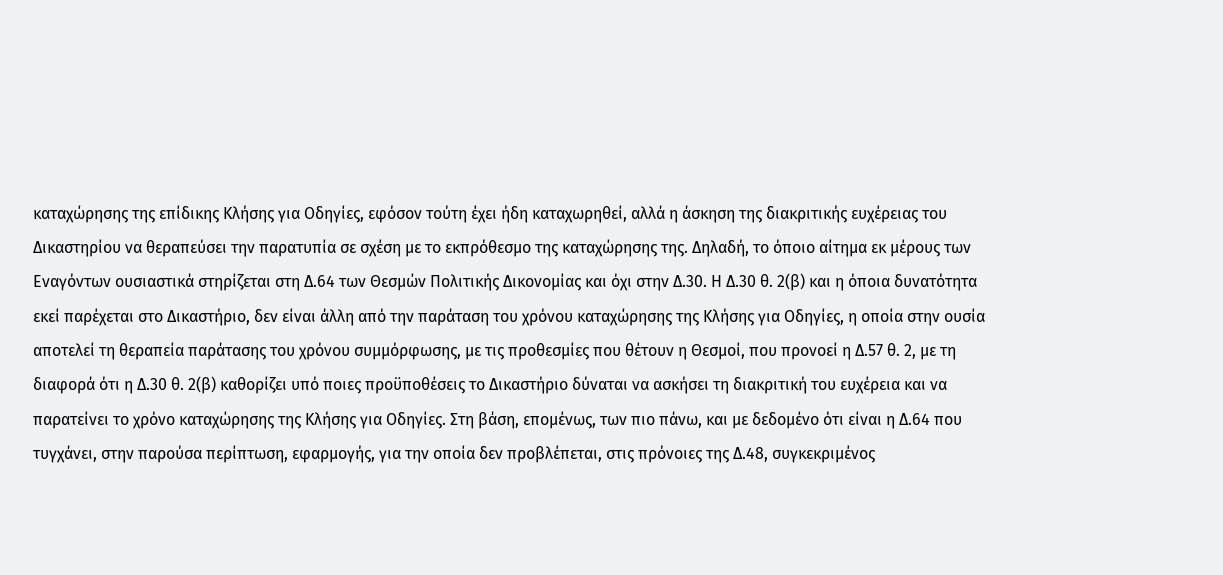καταχώρησης της επίδικης Κλήσης για Οδηγίες, εφόσον τούτη έχει ήδη καταχωρηθεί, αλλά η άσκηση της διακριτικής ευχέρειας του Δικαστηρίου να θεραπεύσει την παρατυπία σε σχέση με το εκπρόθεσμο της καταχώρησης της. Δηλαδή, το όποιο αίτημα εκ μέρους των Εναγόντων ουσιαστικά στηρίζεται στη Δ.64 των Θεσμών Πολιτικής Δικονομίας και όχι στην Δ.30. Η Δ.30 θ. 2(β) και η όποια δυνατότητα εκεί παρέχεται στο Δικαστήριο, δεν είναι άλλη από την παράταση του χρόνου καταχώρησης της Κλήσης για Οδηγίες, η οποία στην ουσία αποτελεί τη θεραπεία παράτασης του χρόνου συμμόρφωσης, με τις προθεσμίες που θέτουν η Θεσμοί, που προνοεί η Δ.57 θ. 2, με τη διαφορά ότι η Δ.30 θ. 2(β) καθορίζει υπό ποιες προϋποθέσεις το Δικαστήριο δύναται να ασκήσει τη διακριτική του ευχέρεια και να παρατείνει το χρόνο καταχώρησης της Κλήσης για Οδηγίες. Στη βάση, επομένως, των πιο πάνω, και με δεδομένο ότι είναι η Δ.64 που τυγχάνει, στην παρούσα περίπτωση, εφαρμογής, για την οποία δεν προβλέπεται, στις πρόνοιες της Δ.48, συγκεκριμένος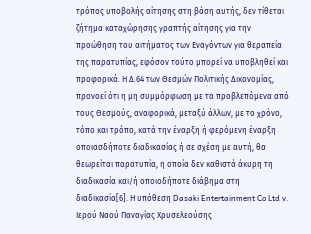τρόπος υποβολής αίτησης στη βάση αυτής, δεν τίθεται ζήτημα καταχώρησης γραπτής αίτησης για την προώθηση του αιτήματος των Εναγόντων για θεραπεία της παρατυπίας, εφόσον τούτο μπορεί να υποβληθεί και προφορικά. Η Δ.64 των Θεσμών Πολιτικής Δικονομίας, προνοεί ότι η μη συμμόρφωση με τα προβλεπόμενα από τους Θεσμούς, αναφορικά, μεταξύ άλλων, με το χρόνο, τόπο και τρόπο, κατά την έναρξη ή φερόμενη έναρξη οποιασδήποτε διαδικασίας ή σε σχέση με αυτή, θα θεωρείται παρατυπία, η οποία δεν καθιστά άκυρη τη διαδικασία και/ή οποιοδήποτε διάβημα στη διαδικασία[6]. Η υπόθεση Dasaki Entertainment Co Ltd v. Ιερού Ναού Παναγίας Χρυσελεούσης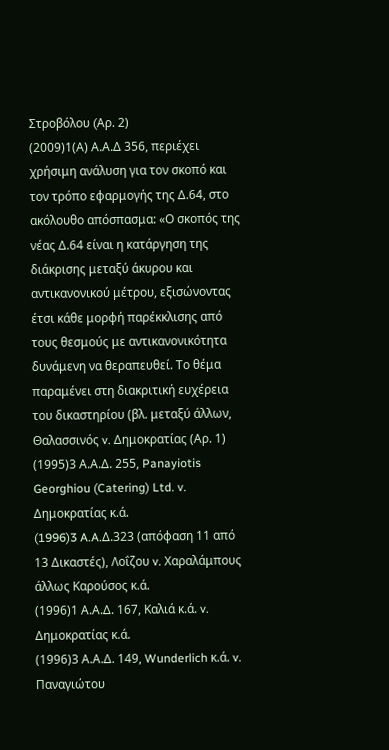Στροβόλου (Aρ. 2)
(2009)1(Α) Α.Α.Δ 356, περιέχει χρήσιμη ανάλυση για τον σκοπό και τον τρόπο εφαρμογής της Δ.64, στο ακόλουθο απόσπασμα: «Ο σκοπός της νέας Δ.64 είναι η κατάργηση της διάκρισης μεταξύ άκυρου και αντικανονικού μέτρου, εξισώνοντας έτσι κάθε μορφή παρέκκλισης από τους θεσμούς με αντικανονικότητα δυνάμενη να θεραπευθεί. Το θέμα παραμένει στη διακριτική ευχέρεια του δικαστηρίου (βλ. μεταξύ άλλων, Θαλασσινός v. Δημοκρατίας (Αρ. 1)
(1995)3 Α.Α.Δ. 255, Panayiotis Georghiou (Catering) Ltd. v. Δημοκρατίας κ.ά.
(1996)3 A.A.Δ.323 (απόφαση 11 από 13 Δικαστές), Λοΐζου v. Χαραλάμπους άλλως Καρούσος κ.ά.
(1996)1 Α.Α.Δ. 167, Καλιά κ.ά. v. Δημοκρατίας κ.ά.
(1996)3 Α.Α.Δ. 149, Wunderlich κ.ά. v. Παναγιώτου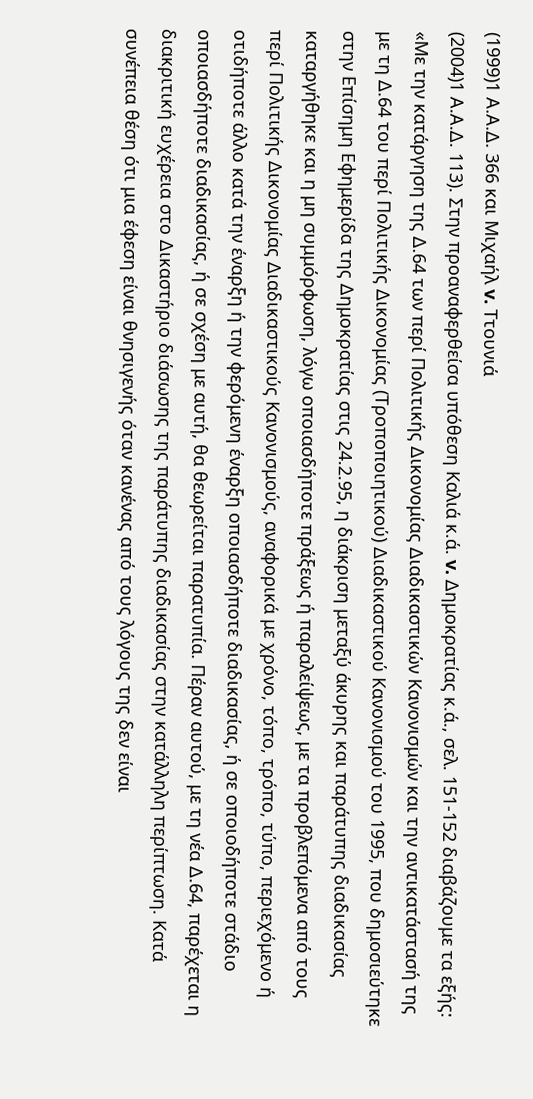(1999)1 Α.Α.Δ. 366 και Μιχαήλ v. Ττουνιά
(2004)1 Α.Α.Δ. 113). Στην προαναφερθείσα υπόθεση Καλιά κ.ά. v. Δημοκρατίας κ.ά., σελ. 151-152 διαβάζουμε τα εξής: «Με την κατάργηση της Δ.64 των περί Πολιτικής Δικονομίας Διαδικαστικών Κανονισμών και την αντικατάστασή της με τη Δ.64 του περί Πολιτικής Δικονομίας (Τροποποιητικού) Διαδικαστικού Κανονισμού του 1995, που δημοσιεύτηκε στην Επίσημη Εφημερίδα της Δημοκρατίας στις 24.2.95, η διάκριση μεταξύ άκυρης και παράτυπης διαδικασίας καταργήθηκε και η μη συμμόρφωση, λόγω οποιασδήποτε πράξεως ή παραλείψεως, με τα προβλεπόμενα από τους περί Πολιτικής Δικονομίας Διαδικαστικούς Κανονισμούς, αναφορικά με χρόνο, τόπο, τρόπο, τύπο, περιεχόμενο ή οτιδήποτε άλλο κατά την έναρξη ή την φερόμενη έναρξη οποιασδήποτε διαδικασίας, ή σε οποιοδήποτε στάδιο οποιασδήποτε διαδικασίας, ή σε σχέση με αυτή, θα θεωρείται παρατυπία. Πέραν αυτού, με τη νέα Δ.64, παρέχεται η διακριτική ευχέρεια στο Δικαστήριο διάσωσης της παράτυπης διαδικασίας στην κατάλληλη περίπτωση. Κατά συνέπεια θέση ότι μια έφεση είναι θνησιγενής όταν κανένας από τους λόγους της δεν είναι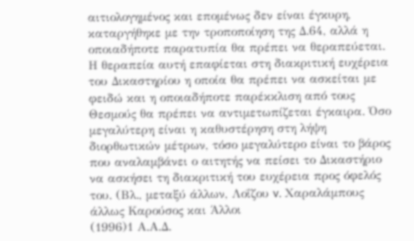αιτιολογημένος και επομένως δεν είναι έγκυρη, καταργήθηκε με την τροποποίηση της Δ.64, αλλά η οποιαδήποτε παρατυπία θα πρέπει να θεραπεύεται. Η θεραπεία αυτή επαφίεται στη διακριτική ευχέρεια του Δικαστηρίου η οποία θα πρέπει να ασκείται με φειδώ και η οποιαδήποτε παρέκκλιση από τους Θεσμούς θα πρέπει να αντιμετωπίζεται έγκαιρα. Όσο μεγαλύτερη είναι η καθυστέρηση στη λήψη διορθωτικών μέτρων, τόσο μεγαλύτερο είναι το βάρος που αναλαμβάνει ο αιτητής να πείσει το Δικαστήριο να ασκήσει τη διακριτική του ευχέρεια προς όφελός του. (Βλ., μεταξύ άλλων, Λοΐζου v. Χαραλάμπους άλλως Καρούσος και Άλλοι
(1996)1 Α.Α.Δ.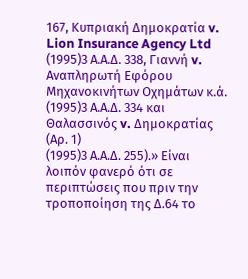167, Κυπριακή Δημοκρατία v. Lion Insurance Agency Ltd
(1995)3 Α.Α.Δ. 338, Γιαννή v. Αναπληρωτή Εφόρου Μηχανοκινήτων Οχημάτων κ.ά.
(1995)3 Α.Α.Δ. 334 και Θαλασσινός v. Δημοκρατίας (Αρ. 1)
(1995)3 Α.Α.Δ. 255).» Είναι λοιπόν φανερό ότι σε περιπτώσεις που πριν την τροποποίηση της Δ.64 το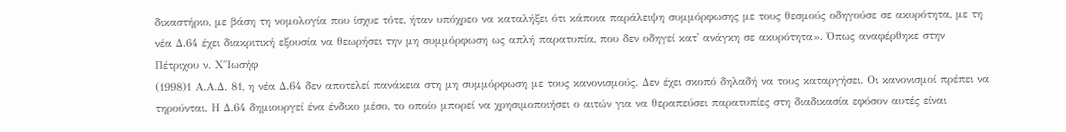δικαστήριο, με βάση τη νομολογία που ίσχυε τότε, ήταν υπόχρεο να καταλήξει ότι κάποια παράλειψη συμμόρφωσης με τους θεσμούς οδηγούσε σε ακυρότητα, με τη νέα Δ.64 έχει διακριτική εξουσία να θεωρήσει την μη συμμόρφωση ως απλή παρατυπία, που δεν οδηγεί κατ' ανάγκη σε ακυρότητα». Όπως αναφέρθηκε στην Πέτριχου ν. Χ΄΄Ιωσήφ
(1998)1 Α.Α.Δ. 81, η νέα Δ.64 δεν αποτελεί πανάκεια στη μη συμμόρφωση με τους κανονισμούς. Δεν έχει σκοπό δηλαδή να τους καταργήσει. Οι κανονισμοί πρέπει να τηρούνται. Η Δ.64 δημιουργεί ένα ένδικο μέσο, το οποίο μπορεί να χρησιμοποιήσει ο αιτών για να θεραπεύσει παρατυπίες στη διαδικασία εφόσον αυτές είναι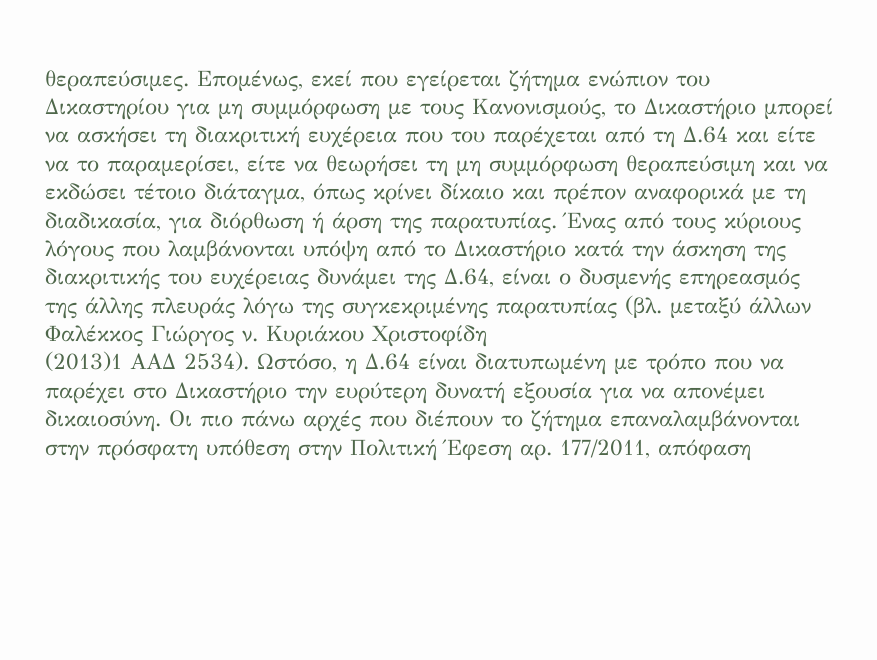θεραπεύσιμες. Επομένως, εκεί που εγείρεται ζήτημα ενώπιον του Δικαστηρίου για μη συμμόρφωση με τους Κανονισμούς, το Δικαστήριο μπορεί να ασκήσει τη διακριτική ευχέρεια που του παρέχεται από τη Δ.64 και είτε να το παραμερίσει, είτε να θεωρήσει τη μη συμμόρφωση θεραπεύσιμη και να εκδώσει τέτοιο διάταγμα, όπως κρίνει δίκαιο και πρέπον αναφορικά με τη διαδικασία, για διόρθωση ή άρση της παρατυπίας. Ένας από τους κύριους λόγους που λαμβάνονται υπόψη από το Δικαστήριο κατά την άσκηση της διακριτικής του ευχέρειας δυνάμει της Δ.64, είναι ο δυσμενής επηρεασμός της άλλης πλευράς λόγω της συγκεκριμένης παρατυπίας (βλ. μεταξύ άλλων Φαλέκκος Γιώργος ν. Κυριάκου Χριστοφίδη
(2013)1 ΑΑΔ 2534). Ωστόσο, η Δ.64 είναι διατυπωμένη με τρόπο που να παρέχει στο Δικαστήριο την ευρύτερη δυνατή εξουσία για να απονέμει δικαιοσύνη. Οι πιο πάνω αρχές που διέπουν το ζήτημα επαναλαμβάνονται στην πρόσφατη υπόθεση στην Πολιτική Έφεση αρ. 177/2011, απόφαση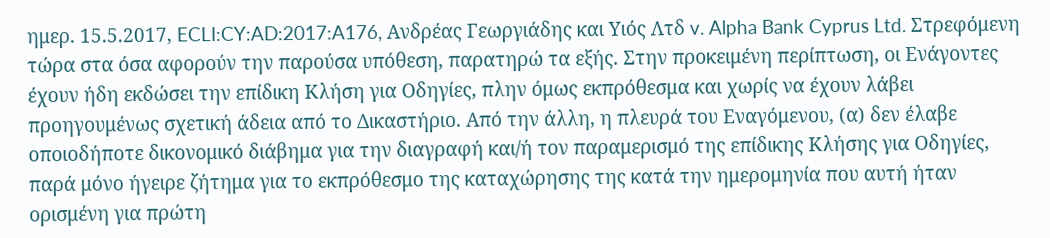ημερ. 15.5.2017, ECLI:CY:AD:2017:A176, Ανδρέας Γεωργιάδης και Υιός Λτδ v. Alpha Bank Cyprus Ltd. Στρεφόμενη τώρα στα όσα αφορούν την παρούσα υπόθεση, παρατηρώ τα εξής. Στην προκειμένη περίπτωση, οι Ενάγοντες έχουν ήδη εκδώσει την επίδικη Κλήση για Οδηγίες, πλην όμως εκπρόθεσμα και χωρίς να έχουν λάβει προηγουμένως σχετική άδεια από το Δικαστήριο. Από την άλλη, η πλευρά του Εναγόμενου, (α) δεν έλαβε οποιοδήποτε δικονομικό διάβημα για την διαγραφή και/ή τον παραμερισμό της επίδικης Κλήσης για Οδηγίες, παρά μόνο ήγειρε ζήτημα για το εκπρόθεσμο της καταχώρησης της κατά την ημερομηνία που αυτή ήταν ορισμένη για πρώτη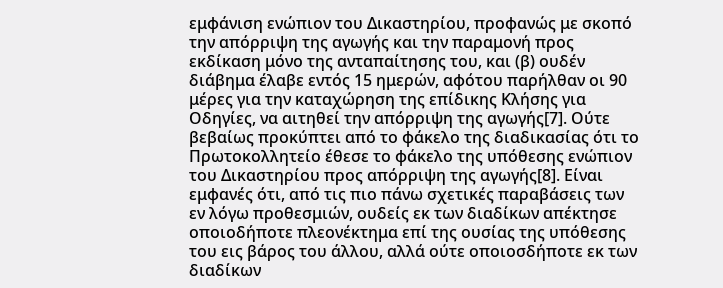εμφάνιση ενώπιον του Δικαστηρίου, προφανώς με σκοπό την απόρριψη της αγωγής και την παραμονή προς εκδίκαση μόνο της ανταπαίτησης του, και (β) ουδέν διάβημα έλαβε εντός 15 ημερών, αφότου παρήλθαν οι 90 μέρες για την καταχώρηση της επίδικης Κλήσης για Οδηγίες, να αιτηθεί την απόρριψη της αγωγής[7]. Ούτε βεβαίως προκύπτει από το φάκελο της διαδικασίας ότι το Πρωτοκολλητείο έθεσε το φάκελο της υπόθεσης ενώπιον του Δικαστηρίου προς απόρριψη της αγωγής[8]. Είναι εμφανές ότι, από τις πιο πάνω σχετικές παραβάσεις των εν λόγω προθεσμιών, ουδείς εκ των διαδίκων απέκτησε οποιοδήποτε πλεονέκτημα επί της ουσίας της υπόθεσης του εις βάρος του άλλου, αλλά ούτε οποιοσδήποτε εκ των διαδίκων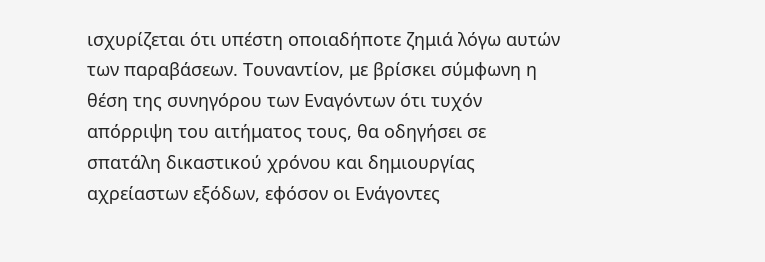ισχυρίζεται ότι υπέστη οποιαδήποτε ζημιά λόγω αυτών των παραβάσεων. Τουναντίον, με βρίσκει σύμφωνη η θέση της συνηγόρου των Εναγόντων ότι τυχόν απόρριψη του αιτήματος τους, θα οδηγήσει σε σπατάλη δικαστικού χρόνου και δημιουργίας αχρείαστων εξόδων, εφόσον οι Ενάγοντες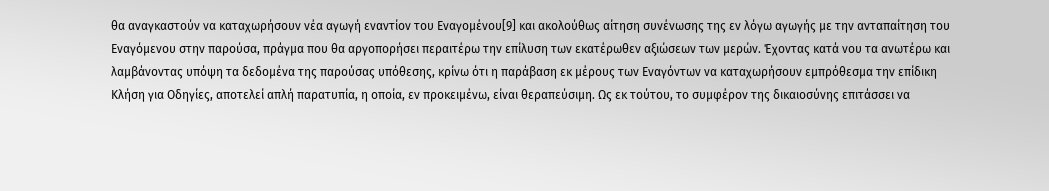θα αναγκαστούν να καταχωρήσουν νέα αγωγή εναντίον του Εναγομένου[9] και ακολούθως αίτηση συνένωσης της εν λόγω αγωγής με την ανταπαίτηση του Εναγόμενου στην παρούσα, πράγμα που θα αργοπορήσει περαιτέρω την επίλυση των εκατέρωθεν αξιώσεων των μερών. Έχοντας κατά νου τα ανωτέρω και λαμβάνοντας υπόψη τα δεδομένα της παρούσας υπόθεσης, κρίνω ότι η παράβαση εκ μέρους των Εναγόντων να καταχωρήσουν εμπρόθεσμα την επίδικη Κλήση για Οδηγίες, αποτελεί απλή παρατυπία, η οποία, εν προκειμένω, είναι θεραπεύσιμη. Ως εκ τούτου, το συμφέρον της δικαιοσύνης επιτάσσει να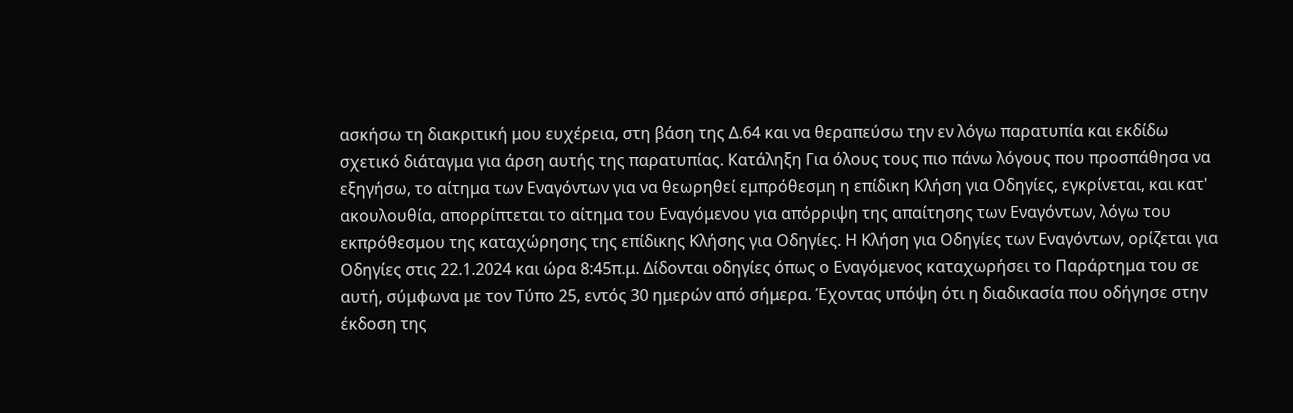ασκήσω τη διακριτική μου ευχέρεια, στη βάση της Δ.64 και να θεραπεύσω την εν λόγω παρατυπία και εκδίδω σχετικό διάταγμα για άρση αυτής της παρατυπίας. Κατάληξη Για όλους τους πιο πάνω λόγους που προσπάθησα να εξηγήσω, το αίτημα των Εναγόντων για να θεωρηθεί εμπρόθεσμη η επίδικη Κλήση για Οδηγίες, εγκρίνεται, και κατ' ακουλουθία, απορρίπτεται το αίτημα του Εναγόμενου για απόρριψη της απαίτησης των Εναγόντων, λόγω του εκπρόθεσμου της καταχώρησης της επίδικης Κλήσης για Οδηγίες. Η Κλήση για Οδηγίες των Εναγόντων, ορίζεται για Οδηγίες στις 22.1.2024 και ώρα 8:45π.μ. Δίδονται οδηγίες όπως ο Εναγόμενος καταχωρήσει το Παράρτημα του σε αυτή, σύμφωνα με τον Τύπο 25, εντός 30 ημερών από σήμερα. Έχοντας υπόψη ότι η διαδικασία που οδήγησε στην έκδοση της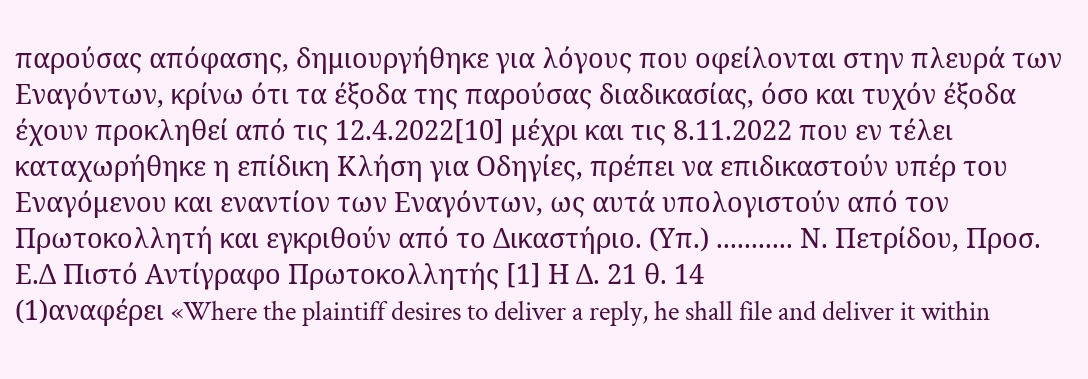παρούσας απόφασης, δημιουργήθηκε για λόγους που οφείλονται στην πλευρά των Εναγόντων, κρίνω ότι τα έξοδα της παρούσας διαδικασίας, όσο και τυχόν έξοδα έχουν προκληθεί από τις 12.4.2022[10] μέχρι και τις 8.11.2022 που εν τέλει καταχωρήθηκε η επίδικη Κλήση για Οδηγίες, πρέπει να επιδικαστούν υπέρ του Εναγόμενου και εναντίον των Εναγόντων, ως αυτά υπολογιστούν από τον Πρωτοκολλητή και εγκριθούν από το Δικαστήριο. (Υπ.) ........... Ν. Πετρίδου, Προσ. Ε.Δ Πιστό Αντίγραφο Πρωτοκολλητής [1] Η Δ. 21 θ. 14
(1)αναφέρει «Where the plaintiff desires to deliver a reply, he shall file and deliver it within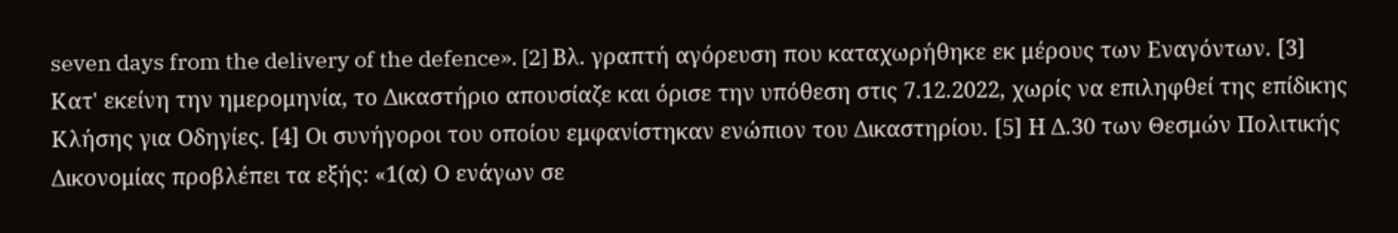seven days from the delivery of the defence». [2] Βλ. γραπτή αγόρευση που καταχωρήθηκε εκ μέρους των Εναγόντων. [3] Κατ' εκείνη την ημερομηνία, το Δικαστήριο απουσίαζε και όρισε την υπόθεση στις 7.12.2022, χωρίς να επιληφθεί της επίδικης Κλήσης για Οδηγίες. [4] Οι συνήγοροι του οποίου εμφανίστηκαν ενώπιον του Δικαστηρίου. [5] Η Δ.30 των Θεσμών Πολιτικής Δικονομίας προβλέπει τα εξής: «1(α) Ο ενάγων σε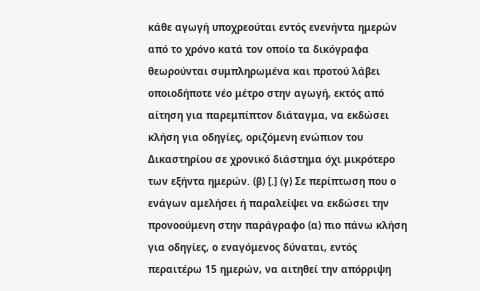κάθε αγωγή υποχρεούται εντός ενενήντα ημερών από το χρόνο κατά τον οποίο τα δικόγραφα θεωρούνται συμπληρωμένα και προτού λάβει οποιοδήποτε νέο μέτρο στην αγωγή, εκτός από αίτηση για παρεμπίπτον διάταγμα, να εκδώσει κλήση για οδηγίες, οριζόμενη ενώπιον του Δικαστηρίου σε χρονικό διάστημα όχι μικρότερο των εξήντα ημερών. (β) [.] (γ) Σε περίπτωση που ο ενάγων αμελήσει ή παραλείψει να εκδώσει την προνοούμενη στην παράγραφο (α) πιο πάνω κλήση για οδηγίες, ο εναγόμενος δύναται, εντός περαιτέρω 15 ημερών, να αιτηθεί την απόρριψη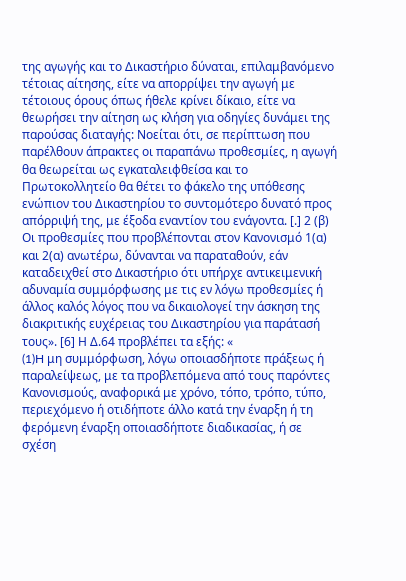της αγωγής και το Δικαστήριο δύναται, επιλαμβανόμενο τέτοιας αίτησης, είτε να απορρίψει την αγωγή με τέτοιους όρους όπως ήθελε κρίνει δίκαιο, είτε να θεωρήσει την αίτηση ως κλήση για οδηγίες δυνάμει της παρούσας διαταγής: Νοείται ότι, σε περίπτωση που παρέλθουν άπρακτες οι παραπάνω προθεσμίες, η αγωγή θα θεωρείται ως εγκαταλειφθείσα και το Πρωτοκολλητείο θα θέτει το φάκελο της υπόθεσης ενώπιον του Δικαστηρίου το συντομότερο δυνατό προς απόρριψή της, με έξοδα εναντίον του ενάγοντα. [.] 2 (β) Οι προθεσμίες που προβλέπονται στον Κανονισμό 1(α) και 2(α) ανωτέρω, δύνανται να παραταθούν, εάν καταδειχθεί στο Δικαστήριο ότι υπήρχε αντικειμενική αδυναμία συμμόρφωσης με τις εν λόγω προθεσμίες ή άλλος καλός λόγος που να δικαιολογεί την άσκηση της διακριτικής ευχέρειας του Δικαστηρίου για παράτασή τους». [6] Η Δ.64 προβλέπει τα εξής: «
(1)H μη συμμόρφωση, λόγω οποιασδήποτε πράξεως ή παραλείψεως, με τα προβλεπόμενα από τους παρόντες Κανονισμούς, αναφορικά με χρόνο, τόπο, τρόπο, τύπο, περιεχόμενο ή οτιδήποτε άλλο κατά την έναρξη ή τη φερόμενη έναρξη οποιασδήποτε διαδικασίας, ή σε σχέση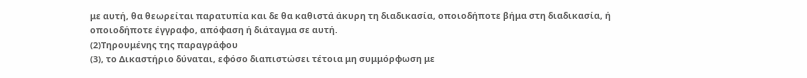με αυτή, θα θεωρείται παρατυπία και δε θα καθιστά άκυρη τη διαδικασία, οποιοδήποτε βήμα στη διαδικασία, ή οποιοδήποτε έγγραφο, απόφαση ή διάταγμα σε αυτή.
(2)Τηρουμένης της παραγράφου
(3), το Δικαστήριο δύναται, εφόσο διαπιστώσει τέτοια μη συμμόρφωση με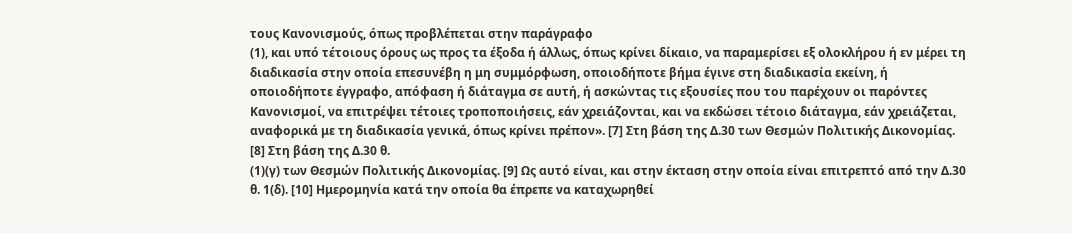τους Κανονισμούς, όπως προβλέπεται στην παράγραφο
(1), και υπό τέτοιους όρους ως προς τα έξοδα ή άλλως, όπως κρίνει δίκαιο, να παραμερίσει εξ ολοκλήρου ή εν μέρει τη διαδικασία στην οποία επεσυνέβη η μη συμμόρφωση, οποιοδήποτε βήμα έγινε στη διαδικασία εκείνη, ή οποιοδήποτε έγγραφο, απόφαση ή διάταγμα σε αυτή, ή ασκώντας τις εξουσίες που του παρέχουν οι παρόντες Κανονισμοί, να επιτρέψει τέτοιες τροποποιήσεις, εάν χρειάζονται, και να εκδώσει τέτοιο διάταγμα, εάν χρειάζεται, αναφορικά με τη διαδικασία γενικά, όπως κρίνει πρέπον». [7] Στη βάση της Δ.30 των Θεσμών Πολιτικής Δικονομίας. [8] Στη βάση της Δ.30 θ.
(1)(γ) των Θεσμών Πολιτικής Δικονομίας. [9] Ως αυτό είναι, και στην έκταση στην οποία είναι επιτρεπτό από την Δ.30 θ. 1(δ). [10] Ημερομηνία κατά την οποία θα έπρεπε να καταχωρηθεί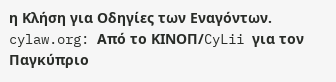η Κλήση για Οδηγίες των Εναγόντων. cylaw.org: Από το ΚΙΝOΠ/CyLii για τον Παγκύπριο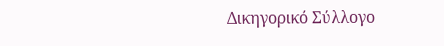Δικηγορικό Σύλλογο